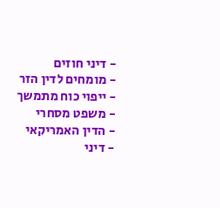- דיני חוזים
- מומחים לדין הזר
- ייפוי כוח מתמשך
- משפט מסחרי
- הדין האמריקאי
- דיני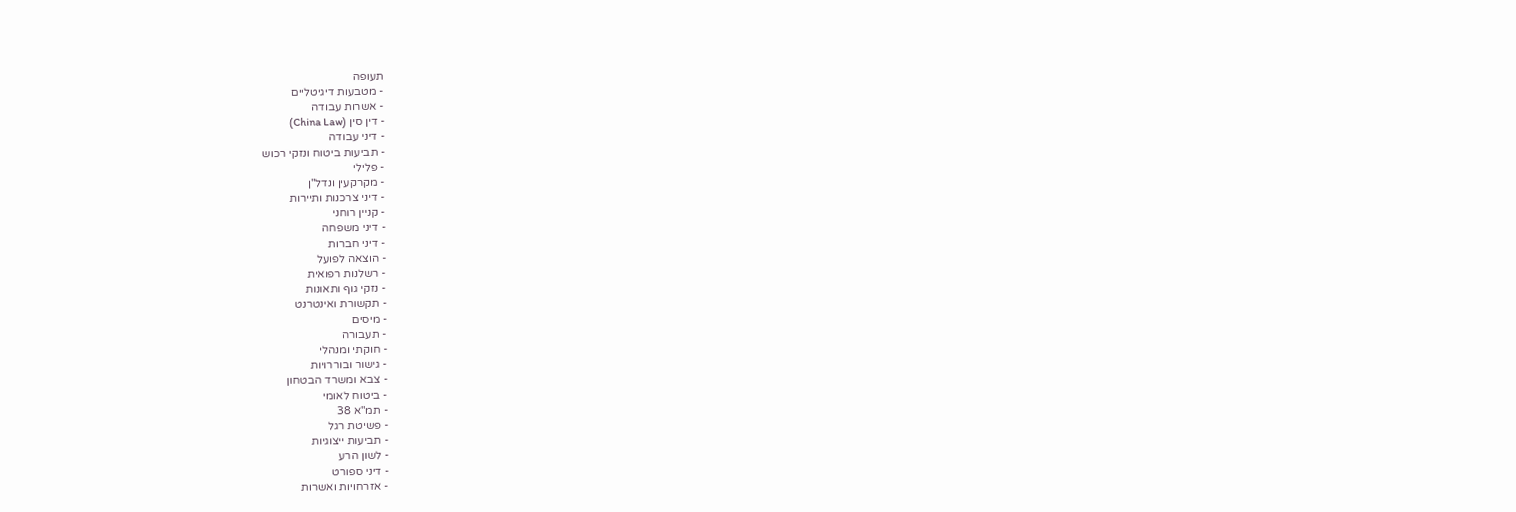תעופה
- מטבעות דיגיטליים
- אשרות עבודה
- דין סין (China Law)
- דיני עבודה
- תביעות ביטוח ונזקי רכוש
- פלילי
- מקרקעין ונדל"ן
- דיני צרכנות ותיירות
- קניין רוחני
- דיני משפחה
- דיני חברות
- הוצאה לפועל
- רשלנות רפואית
- נזקי גוף ותאונות
- תקשורת ואינטרנט
- מיסים
- תעבורה
- חוקתי ומנהלי
- גישור ובוררויות
- צבא ומשרד הבטחון
- ביטוח לאומי
- תמ"א 38
- פשיטת רגל
- תביעות ייצוגיות
- לשון הרע
- דיני ספורט
- אזרחויות ואשרות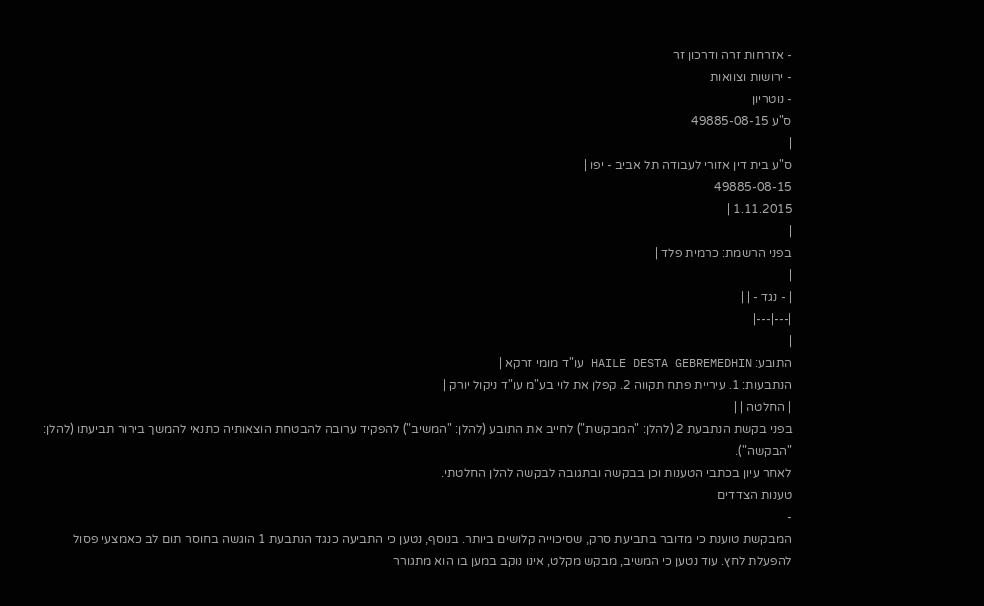- אזרחות זרה ודרכון זר
- ירושות וצוואות
- נוטריון
ס"ע 49885-08-15
|
ס"ע בית דין אזורי לעבודה תל אביב - יפו |
49885-08-15
1.11.2015 |
|
בפני הרשמת: כרמית פלד |
|
| - נגד - | |
|---|---|
|
התובע: HAILE DESTA GEBREMEDHIN עו"ד מומי זרקא |
הנתבעות: 1. עיריית פתח תקווה 2. קפלן את לוי בע"מ עו"ד ניקול יורק |
| החלטה | |
בפני בקשת הנתבעת 2 (להלן: "המבקשת") לחייב את התובע (להלן: "המשיב") להפקיד ערובה להבטחת הוצאותיה כתנאי להמשך בירור תביעתו (להלן: "הבקשה").
לאחר עיון בכתבי הטענות וכן בבקשה ובתגובה לבקשה להלן החלטתי.
טענות הצדדים
-
המבקשת טוענת כי מדובר בתביעת סרק, שסיכוייה קלושים ביותר. בנוסף, נטען כי התביעה כנגד הנתבעת 1 הוגשה בחוסר תום לב כאמצעי פסול להפעלת לחץ. עוד נטען כי המשיב, מבקש מקלט, אינו נוקב במען בו הוא מתגורר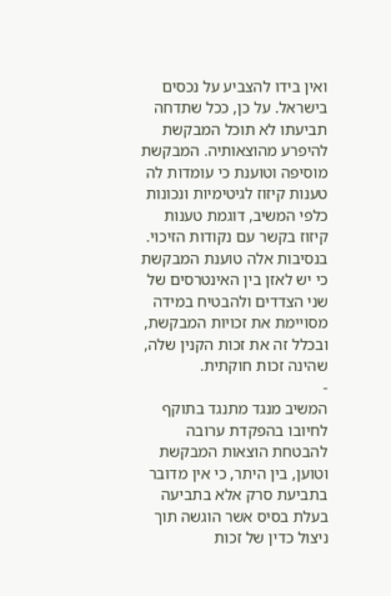ואין בידו להצביע על נכסים בישראל. על כן, ככל שתדחה תביעתו לא תוכל המבקשת להיפרע מהוצאותיה. המבקשת מוסיפה וטוענת כי עומדות לה טענות קיזוז לגיטימיות ונכונות כלפי המשיב, דוגמת טענות קיזוז בקשר עם נקודות הזיכוי. בנסיבות אלה טוענת המבקשת כי יש לאזן בין האינטרסים של שני הצדדים ולהבטיח במידה מסויימת את זכויות המבקשת, ובכלל זה את זכות הקנין שלה, שהינה זכות חוקתית.
-
המשיב מנגד מתנגד בתוקף לחיובו בהפקדת ערובה להבטחת הוצאות המבקשת וטוען, בין היתר, כי אין מדובר בתביעת סרק אלא בתביעה בעלת בסיס אשר הוגשה תוך ניצול כדין של זכות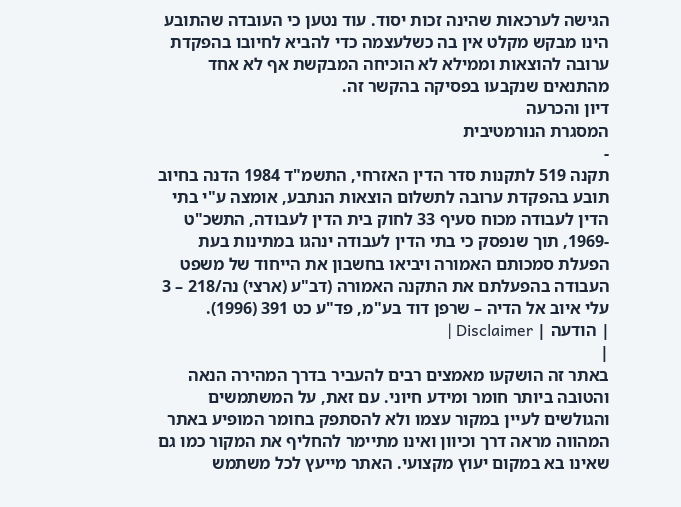הגישה לערכאות שהינה זכות יסוד. עוד נטען כי העובדה שהתובע הינו מבקש מקלט אין בה כשלעצמה כדי להביא לחיובו בהפקדת ערובה להוצאות וממילא לא הוכיחה המבקשת אף לא אחד מהתנאים שנקבעו בפסיקה בהקשר זה.
דיון והכרעה
המסגרת הנורמטיבית
-
תקנה 519 לתקנות סדר הדין האזרחי, התשמ"ד 1984 הדנה בחיוב תובע בהפקדת ערובה לתשלום הוצאות הנתבע, אומצה ע"י בתי הדין לעבודה מכוח סעיף 33 לחוק בית הדין לעבודה, התשכ"ט -1969, תוך שנפסק כי בתי הדין לעבודה ינהגו במתינות בעת הפעלת סמכותם האמורה ויביאו בחשבון את הייחוד של משפט העבודה בהפעלתם את התקנה האמורה (דב"ע (ארצי) נה/218 – 3 עלי איוב אל הדיה – שרפן דוד בע"מ, פד"ע כט 391 (1996).
| הודעה | Disclaimer |
|
באתר זה הושקעו מאמצים רבים להעביר בדרך המהירה הנאה והטובה ביותר חומר ומידע חיוני. עם זאת, על המשתמשים והגולשים לעיין במקור עצמו ולא להסתפק בחומר המופיע באתר המהווה מראה דרך וכיוון ואינו מתיימר להחליף את המקור כמו גם שאינו בא במקום יעוץ מקצועי. האתר מייעץ לכל משתמש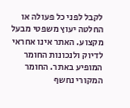לקבל לפני כל פעולה או החלטה יעוץ משפטי מבעל מקצוע. האתר אינו אחראי לדיוק ולנכונות החומר המופיע באתר. החומר המקורי נחשף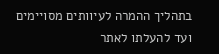בתהליך ההמרה לעיוותים מסויימים ועד להעלתו לאתר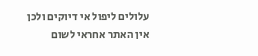עלולים ליפול אי דיוקים ולכן אין האתר אחראי לשום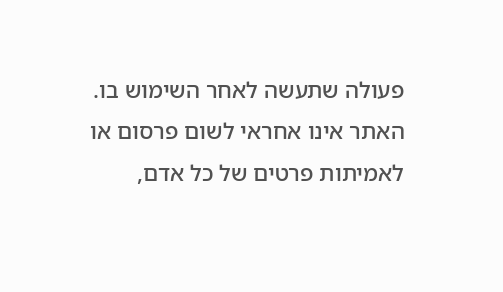פעולה שתעשה לאחר השימוש בו. האתר אינו אחראי לשום פרסום או לאמיתות פרטים של כל אדם,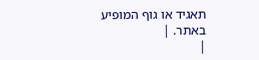תאגיד או גוף המופיע באתר. |
|